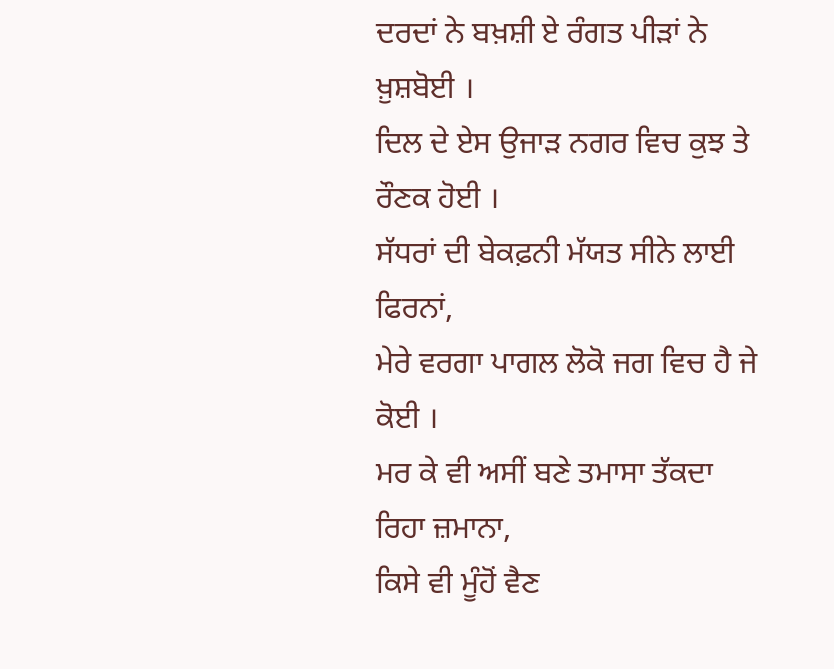ਦਰਦਾਂ ਨੇ ਬਖ਼ਸ਼ੀ ਏ ਰੰਗਤ ਪੀੜਾਂ ਨੇ ਖ਼ੁਸ਼ਬੋਈ ।
ਦਿਲ ਦੇ ਏਸ ਉਜਾੜ ਨਗਰ ਵਿਚ ਕੁਝ ਤੇ ਰੌਣਕ ਹੋਈ ।
ਸੱਧਰਾਂ ਦੀ ਬੇਕਫ਼ਨੀ ਮੱਯਤ ਸੀਨੇ ਲਾਈ ਫਿਰਨਾਂ,
ਮੇਰੇ ਵਰਗਾ ਪਾਗਲ ਲੋਕੋ ਜਗ ਵਿਚ ਹੈ ਜੇ ਕੋਈ ।
ਮਰ ਕੇ ਵੀ ਅਸੀਂ ਬਣੇ ਤਮਾਸਾ ਤੱਕਦਾ ਰਿਹਾ ਜ਼ਮਾਨਾ,
ਕਿਸੇ ਵੀ ਮੂੰਹੋਂ ਵੈਣ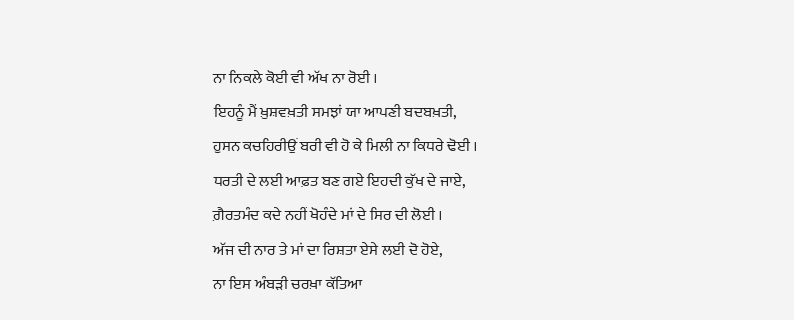ਨਾ ਨਿਕਲੇ ਕੋਈ ਵੀ ਅੱਖ ਨਾ ਰੋਈ ।
ਇਹਨੂੰ ਮੈਂ ਖ਼ੁਸ਼ਵਖ਼ਤੀ ਸਮਝਾਂ ਯਾ ਆਪਣੀ ਬਦਬਖ਼ਤੀ,
ਹੁਸਨ ਕਚਹਿਰੀਉਂ ਬਰੀ ਵੀ ਹੋ ਕੇ ਮਿਲੀ ਨਾ ਕਿਧਰੇ ਢੋਈ ।
ਧਰਤੀ ਦੇ ਲਈ ਆਫ਼ਤ ਬਣ ਗਏ ਇਹਦੀ ਕੁੱਖ ਦੇ ਜਾਏ,
ਗ਼ੈਰਤਮੰਦ ਕਦੇ ਨਹੀਂ ਖੋਹੰਦੇ ਮਾਂ ਦੇ ਸਿਰ ਦੀ ਲੋਈ ।
ਅੱਜ ਦੀ ਨਾਰ ਤੇ ਮਾਂ ਦਾ ਰਿਸ਼ਤਾ ਏਸੇ ਲਈ ਦੋ ਹੋਏ,
ਨਾ ਇਸ ਅੰਬੜੀ ਚਰਖ਼ਾ ਕੱਤਿਆ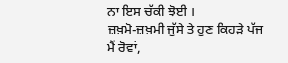ਨਾ ਇਸ ਚੱਕੀ ਝੋਈ ।
ਜ਼ਖ਼ਮੋ-ਜ਼ਖ਼ਮੀ ਜੁੱਸੇ ਤੇ ਹੁਣ ਕਿਹੜੇ ਪੱਜ ਮੈਂ ਰੋਵਾਂ,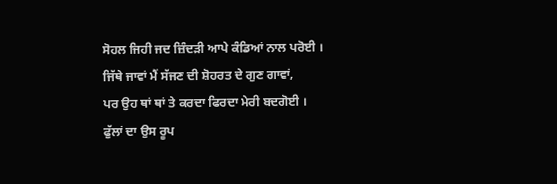ਸੋਹਲ ਜਿਹੀ ਜਦ ਜ਼ਿੰਦੜੀ ਆਪੇ ਕੰਡਿਆਂ ਨਾਲ ਪਰੋਈ ।
ਜਿੱਥੇ ਜਾਵਾਂ ਮੈਂ ਸੱਜਣ ਦੀ ਸ਼ੋਹਰਤ ਦੇ ਗੁਣ ਗਾਵਾਂ,
ਪਰ ਉਹ ਥਾਂ ਥਾਂ ਤੇ ਕਰਦਾ ਫਿਰਦਾ ਮੇਰੀ ਬਦਗੋਈ ।
ਫੁੱਲਾਂ ਦਾ ਉਸ ਰੂਪ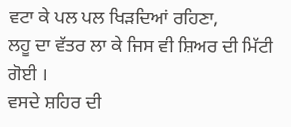ਵਟਾ ਕੇ ਪਲ ਪਲ ਖਿੜਦਿਆਂ ਰਹਿਣਾ,
ਲਹੂ ਦਾ ਵੱਤਰ ਲਾ ਕੇ ਜਿਸ ਵੀ ਸ਼ਿਅਰ ਦੀ ਮਿੱਟੀ ਗੋਈ ।
ਵਸਦੇ ਸ਼ਹਿਰ ਦੀ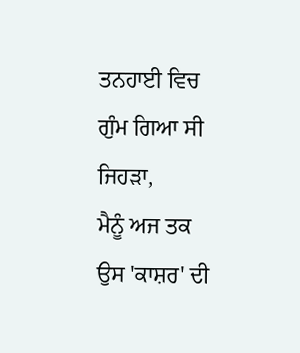ਤਨਹਾਈ ਵਿਚ ਗੁੰਮ ਗਿਆ ਸੀ ਜਿਹੜਾ,
ਮੈਨੂੰ ਅਜ ਤਕ ਉਸ 'ਕਾਸ਼ਰ' ਦੀ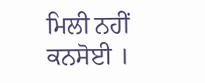ਮਿਲੀ ਨਹੀਂ ਕਨਸੋਈ ।